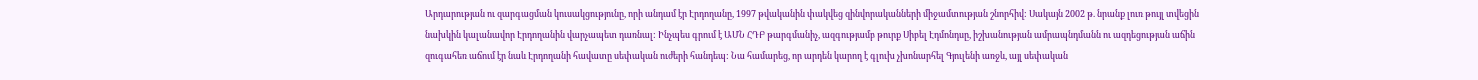Արդարության ու զարգացման կուսակցությունը, որի անդամ էր Էրդողանը, 1997 թվականին փակվեց զինվորականների միջամտության շնորհիվ: Սակայն 2002 թ. նրանք լուռ թույլ տվեցին նախկին կալանավոր Էրդողանին վարչապետ դառնալ: Ինչպես գրում է ԱՄՆ ՀԴԲ թարգմանիչ, ազգությամբ թուրք Սիբել Էդմոնդսը, իշխանության ամրապնդմանն ու ազդեցության աճին զուգահեռ աճում էր նաև Էրդողանի հավատը սեփական ուժերի հանդեպ: Նա համարեց, որ արդեն կարող է գլուխ չխոնարհել Գյուլենի առջև, այլ սեփական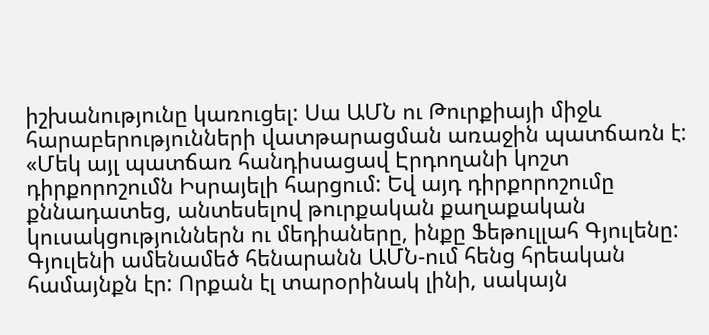իշխանությունը կառուցել: Սա ԱՄՆ ու Թուրքիայի միջև հարաբերությունների վատթարացման առաջին պատճառն է: «Մեկ այլ պատճառ հանդիսացավ Էրդողանի կոշտ դիրքորոշումն Իսրայելի հարցում: Եվ այդ դիրքորոշումը քննադատեց, անտեսելով թուրքական քաղաքական կուսակցություններն ու մեդիաները, ինքը Ֆեթուլլահ Գյուլենը: Գյուլենի ամենամեծ հենարանն ԱՄՆ-ում հենց հրեական համայնքն էր: Որքան էլ տարօրինակ լինի, սակայն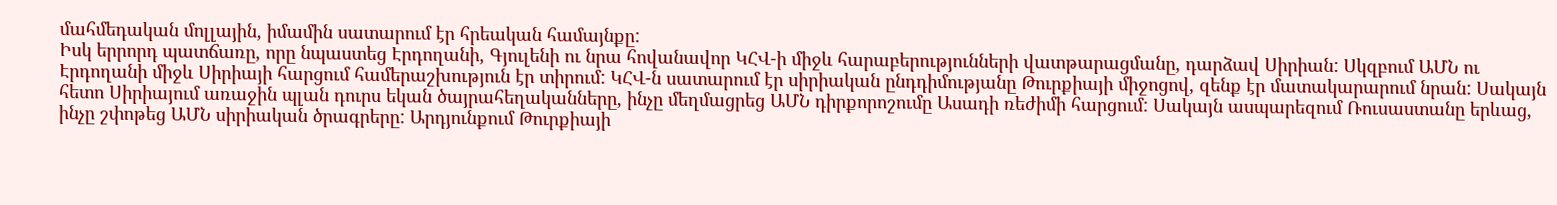մահմեդական մոլլային, իմամին սատարում էր հրեական համայնքը:
Իսկ երրորդ պատճառը, որը նպաստեց Էրդողանի, Գյուլենի ու նրա հովանավոր ԿՀՎ-ի միջև հարաբերությունների վատթարացմանը, դարձավ Սիրիան: Սկզբում ԱՄՆ ու Էրդողանի միջև Սիրիայի հարցում համերաշխություն էր տիրում: ԿՀՎ-ն սատարում էր սիրիական ընդդիմությանը Թուրքիայի միջոցով, զենք էր մատակարարում նրան: Սակայն հետո Սիրիայում առաջին պլան դուրս եկան ծայրահեղականները, ինչը մեղմացրեց ԱՄՆ դիրքորոշումը Ասադի ռեժիմի հարցում: Սակայն ասպարեզում Ռուսաստանը երևաց, ինչը շփոթեց ԱՄՆ սիրիական ծրագրերը: Արդյունքում Թուրքիայի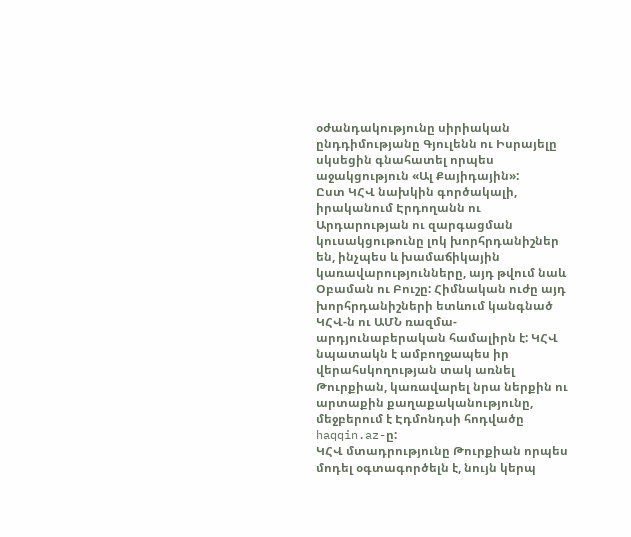օժանդակությունը սիրիական ընդդիմությանը Գյուլենն ու Իսրայելը սկսեցին գնահատել որպես աջակցություն «Ալ Քայիդային»:
Ըստ ԿՀՎ նախկին գործակալի, իրականում Էրդողանն ու Արդարության ու զարգացման կուսակցութունը լոկ խորհրդանիշներ են, ինչպես և խամաճիկային կառավարությունները, այդ թվում նաև Օբաման ու Բուշը: Հիմնական ուժը այդ խորհրդանիշների ետևում կանգնած ԿՀՎ-ն ու ԱՄՆ ռազմա-արդյունաբերական համալիրն է: ԿՀՎ նպատակն է ամբողջապես իր վերահսկողության տակ առնել Թուրքիան, կառավարել նրա ներքին ու արտաքին քաղաքականությունը, մեջբերում է Էդմոնդսի հոդվածը haqqin.az-ը:
ԿՀՎ մտադրությունը Թուրքիան որպես մոդել օգտագործելն է, նույն կերպ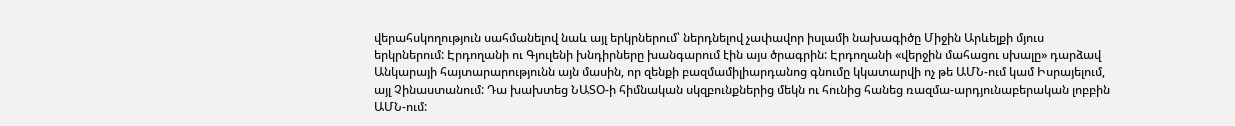վերահսկողություն սահմանելով նաև այլ երկրներում՝ ներդնելով չափավոր իսլամի նախագիծը Միջին Արևելքի մյուս երկրներում: Էրդողանի ու Գյուլենի խնդիրները խանգարում էին այս ծրագրին: Էրդողանի «վերջին մահացու սխալը» դարձավ Անկարայի հայտարարությունն այն մասին, որ զենքի բազմամիլիարդանոց գնումը կկատարվի ոչ թե ԱՄՆ-ում կամ Իսրայելում, այլ Չինաստանում: Դա խախտեց ՆԱՏՕ-ի հիմնական սկզբունքներից մեկն ու հունից հանեց ռազմա-արդյունաբերական լոբբին ԱՄՆ-ում: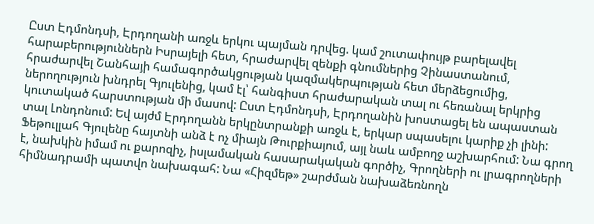Ըստ Էդմոնդսի, Էրդողանի առջև երկու պայման դրվեց. կամ շուտափույթ բարելավել հարաբերություններն Իսրայելի հետ, հրաժարվել զենքի գնումներից Չինաստանում, հրաժարվել Շանհայի համագործակցության կազմակերպության հետ մերձեցումից, ներողություն խնդրել Գյուլենից, կամ էլ՝ հանգիստ հրաժարական տալ ու հեռանալ երկրից կուտակած հարստության մի մասով: Ըստ Էդմոնդսի, Էրդողանին խոստացել են ապաստան տալ Լոնդոնում: Եվ այժմ Էրդողանն երկընտրանքի առջև է, երկար սպասելու կարիք չի լինի:
Ֆեթուլլահ Գյուլենը հայտնի անձ է ոչ միայն Թուրքիայում, այլ նաև ամբողջ աշխարհում: Նա գրող է, նախկին իմամ ու քարոզիչ, իսլամական հասարակական գործիչ, Գրողների ու լրագրողների հիմնադրամի պատվո նախագահ: Նա «Հիզմեթ» շարժման նախաձեռնողն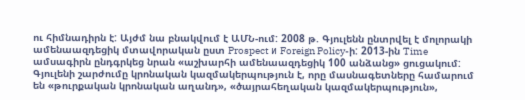ու հիմնադիրն է: Այժմ նա բնակվում է ԱՄՆ-ում: 2008 թ. Գյուլենն ընտրվել է մոլորակի ամենաազդեցիկ մտավորական ըստ Prospect и Foreign Policy-ի: 2013-ին Time ամսագիրն ընդգրկեց նրան «աշխարհի ամենաազդեցիկ 100 անձանց» ցուցակում:
Գյուլենի շարժումը կրոնական կազմակերպություն է, որը մասնագետները համարում են «թուրքական կրոնական աղանդ», «ծայրահեղական կազմակերպություն»,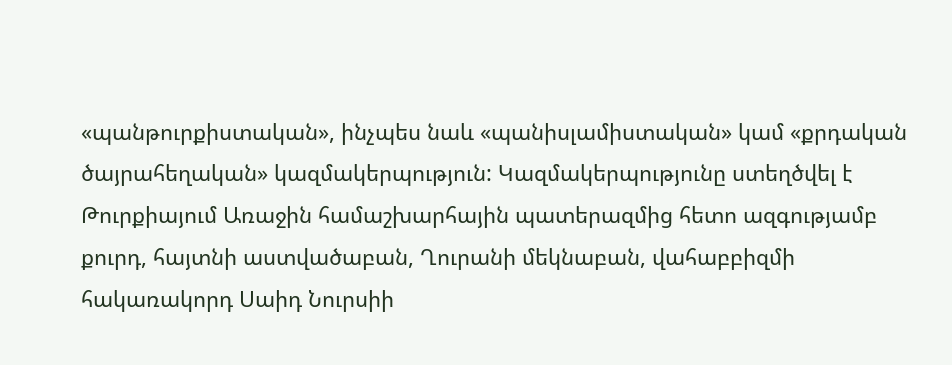«պանթուրքիստական», ինչպես նաև «պանիսլամիստական» կամ «քրդական ծայրահեղական» կազմակերպություն: Կազմակերպությունը ստեղծվել է Թուրքիայում Առաջին համաշխարհային պատերազմից հետո ազգությամբ քուրդ, հայտնի աստվածաբան, Ղուրանի մեկնաբան, վահաբբիզմի հակառակորդ Սաիդ Նուրսիի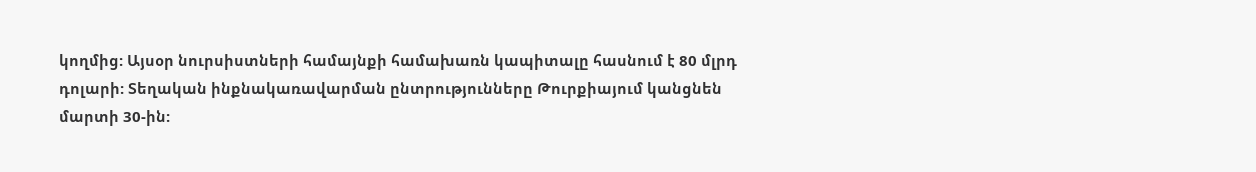կողմից: Այսօր նուրսիստների համայնքի համախառն կապիտալը հասնում է 80 մլրդ դոլարի: Տեղական ինքնակառավարման ընտրությունները Թուրքիայում կանցնեն մարտի 30-ին: